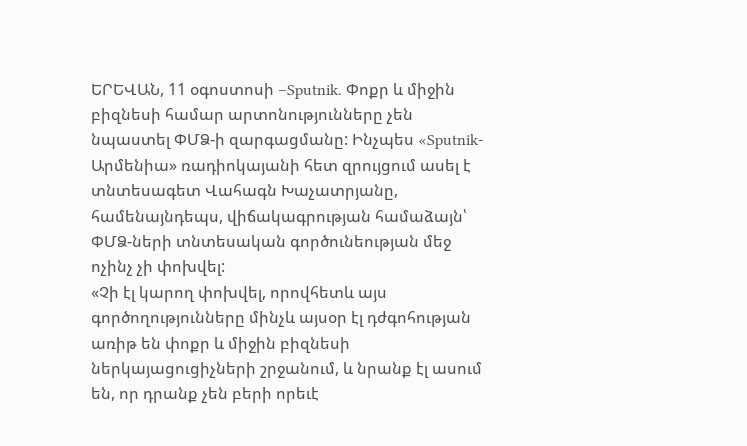ԵՐԵՎԱՆ, 11 օգոստոսի –Sputnik. Փոքր և միջին բիզնեսի համար արտոնությունները չեն նպաստել ՓՄՁ-ի զարգացմանը: Ինչպես «Sputnik-Արմենիա» ռադիոկայանի հետ զրույցում ասել է տնտեսագետ Վահագն Խաչատրյանը, համենայնդեպս, վիճակագրության համաձայն՝ ՓՄՁ-ների տնտեսական գործունեության մեջ ոչինչ չի փոխվել:
«Չի էլ կարող փոխվել, որովհետև այս գործողությունները մինչև այսօր էլ դժգոհության առիթ են փոքր և միջին բիզնեսի ներկայացուցիչների շրջանում, և նրանք էլ ասում են, որ դրանք չեն բերի որեւէ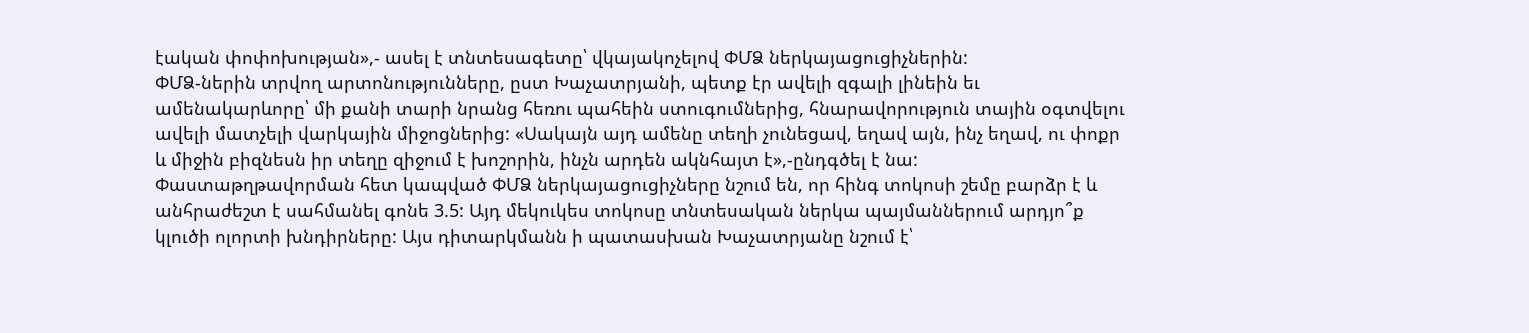էական փոփոխության»,- ասել է տնտեսագետը՝ վկայակոչելով ՓՄՁ ներկայացուցիչներին:
ՓՄՁ-ներին տրվող արտոնությունները, ըստ Խաչատրյանի, պետք էր ավելի զգալի լինեին եւ ամենակարևորը՝ մի քանի տարի նրանց հեռու պահեին ստուգումներից, հնարավորություն տային օգտվելու ավելի մատչելի վարկային միջոցներից: «Սակայն այդ ամենը տեղի չունեցավ, եղավ այն, ինչ եղավ, ու փոքր և միջին բիզնեսն իր տեղը զիջում է խոշորին, ինչն արդեն ակնհայտ է»,-ընդգծել է նա:
Փաստաթղթավորման հետ կապված ՓՄՁ ներկայացուցիչները նշում են, որ հինգ տոկոսի շեմը բարձր է և անհրաժեշտ է սահմանել գոնե 3.5: Այդ մեկուկես տոկոսը տնտեսական ներկա պայմաններում արդյո՞ք կլուծի ոլորտի խնդիրները: Այս դիտարկմանն ի պատասխան Խաչատրյանը նշում է՝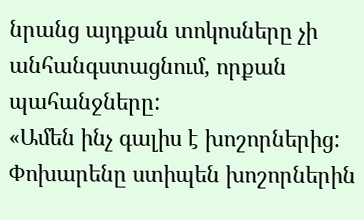նրանց այդքան տոկոսները չի անհանգստացնում, որքան պահանջները:
«Ամեն ինչ գալիս է խոշորներից: Փոխարենը ստիպեն խոշորներին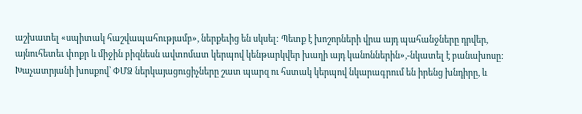աշխատել «սպիտակ հաշվապահությամբ», ներքեւից են սկսել: Պետք է խոշորների վրա այդ պահանջները դրվեր, այնուհետեւ փոքր և միջին բիզնեսն ավտոմատ կերպով կենթարկվեր խաղի այդ կանոններին»,-նկատել է բանախոսը:
Խաչատրյանի խոսքով՝ ՓՄՁ ներկայացուցիչները շատ պարզ ու հստակ կերպով նկարագրում են իրենց խնդիրը, և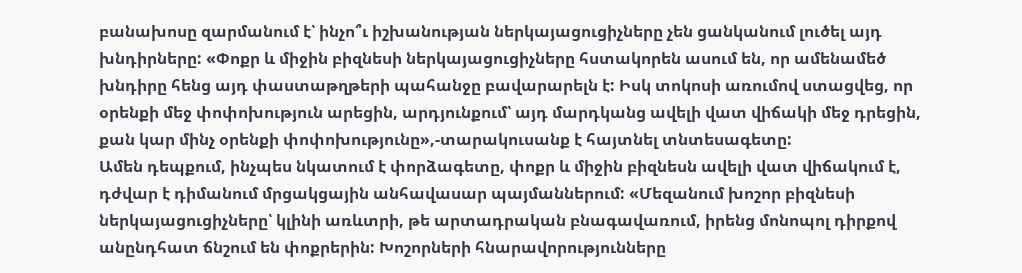բանախոսը զարմանում է՝ ինչո՞ւ իշխանության ներկայացուցիչները չեն ցանկանում լուծել այդ խնդիրները: «Փոքր և միջին բիզնեսի ներկայացուցիչները հստակորեն ասում են, որ ամենամեծ խնդիրը հենց այդ փաստաթղթերի պահանջը բավարարելն է: Իսկ տոկոսի առումով ստացվեց, որ օրենքի մեջ փոփոխություն արեցին, արդյունքում՝ այդ մարդկանց ավելի վատ վիճակի մեջ դրեցին, քան կար մինչ օրենքի փոփոխությունը»,-տարակուսանք է հայտնել տնտեսագետը:
Ամեն դեպքում, ինչպես նկատում է փորձագետը, փոքր և միջին բիզնեսն ավելի վատ վիճակում է, դժվար է դիմանում մրցակցային անհավասար պայմաններում: «Մեզանում խոշոր բիզնեսի ներկայացուցիչները՝ կլինի առևտրի, թե արտադրական բնագավառում, իրենց մոնոպոլ դիրքով անընդհատ ճնշում են փոքրերին: Խոշորների հնարավորությունները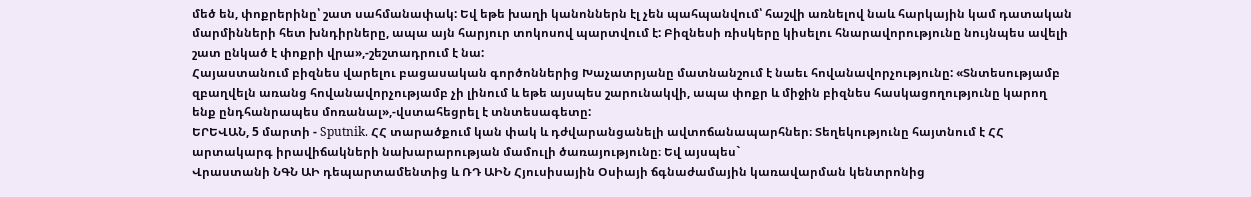մեծ են, փոքրերինը՝ շատ սահմանափակ: Եվ եթե խաղի կանոններն էլ չեն պահպանվում՝ հաշվի առնելով նաև հարկային կամ դատական մարմինների հետ խնդիրները, ապա այն հարյուր տոկոսով պարտվում է: Բիզնեսի ռիսկերը կիսելու հնարավորությունը նույնպես ավելի շատ ընկած է փոքրի վրա»,-շեշտադրում է նա:
Հայաստանում բիզնես վարելու բացասական գործոններից Խաչատրյանը մատնանշում է նաեւ հովանավորչությունը: «Տնտեսությամբ զբաղվելն առանց հովանավորչությամբ չի լինում և եթե այսպես շարունակվի, ապա փոքր և միջին բիզնես հասկացողությունը կարող ենք ընդհանրապես մոռանալ»,-վստահեցրել է տնտեսագետը:
ԵՐԵՎԱՆ, 5 մարտի - Sputnik. ՀՀ տարածքում կան փակ և դժվարանցանելի ավտոճանապարհներ։ Տեղեկությունը հայտնում է ՀՀ արտակարգ իրավիճակների նախարարության մամուլի ծառայությունը։ Եվ այսպես`
Վրաստանի ՆԳՆ ԱԻ դեպարտամենտից և ՌԴ ԱԻՆ Հյուսիսային Օսիայի ճգնաժամային կառավարման կենտրոնից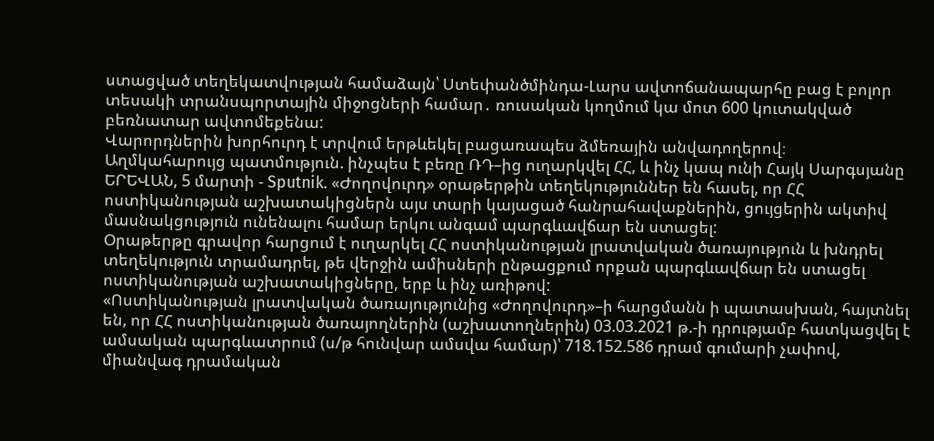ստացված տեղեկատվության համաձայն՝ Ստեփանծմինդա-Լարս ավտոճանապարհը բաց է բոլոր տեսակի տրանսպորտային միջոցների համար․ ռուսական կողմում կա մոտ 600 կուտակված բեռնատար ավտոմեքենա:
Վարորդներին խորհուրդ է տրվում երթևեկել բացառապես ձմեռային անվադողերով։
Աղմկահարույց պատմություն. ինչպես է բեռը ՌԴ–ից ուղարկվել ՀՀ, և ինչ կապ ունի Հայկ Սարգսյանը
ԵՐԵՎԱՆ, 5 մարտի - Sputnik. «Ժողովուրդ» օրաթերթին տեղեկություններ են հասել, որ ՀՀ ոստիկանության աշխատակիցներն այս տարի կայացած հանրահավաքներին, ցույցերին ակտիվ մասնակցություն ունենալու համար երկու անգամ պարգևավճար են ստացել:
Օրաթերթը գրավոր հարցում է ուղարկել ՀՀ ոստիկանության լրատվական ծառայություն և խնդրել տեղեկություն տրամադրել, թե վերջին ամիսների ընթացքում որքան պարգևավճար են ստացել ոստիկանության աշխատակիցները, երբ և ինչ առիթով:
«Ոստիկանության լրատվական ծառայությունից «Ժողովուրդ»–ի հարցմանն ի պատասխան, հայտնել են, որ ՀՀ ոստիկանության ծառայողներին (աշխատողներին) 03.03.2021 թ.-ի դրությամբ հատկացվել է ամսական պարգևատրում (ս/թ հունվար ամսվա համար)՝ 718.152.586 դրամ գումարի չափով, միանվագ դրամական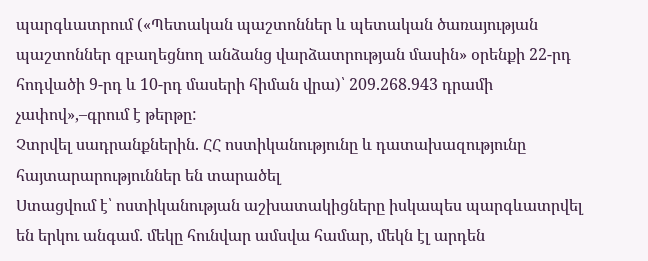պարգևատրում («Պետական պաշտոններ և պետական ծառայության պաշտոններ զբաղեցնող անձանց վարձատրության մասին» օրենքի 22-րդ հոդվածի 9-րդ և 10-րդ մասերի հիման վրա)՝ 209.268.943 դրամի չափով»,–գրում է թերթը:
Չտրվել սադրանքներին. ՀՀ ոստիկանությունը և դատախազությունը հայտարարություններ են տարածել
Ստացվում է՝ ոստիկանության աշխատակիցները իսկապես պարգևատրվել են երկու անգամ. մեկը հունվար ամսվա համար, մեկն էլ արդեն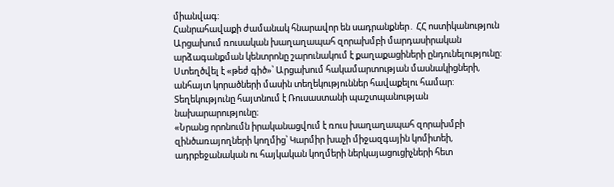միանվագ:
Հանրահավաքի ժամանակ հնարավոր են սադրանքներ․ ՀՀ ոստիկանություն
Արցախում ռուսական խաղաղապահ զորախմբի մարդասիրական արձագանքման կենտրոնը շարունակում է քաղաքացիների ընդունելությունը: Ստեղծվել է «թեժ գիծ»՝ Արցախում հակամարտության մասնակիցների, անհայտ կորածների մասին տեղեկություններ հավաքելու համար: Տեղեկությունը հայտնում է Ռուսաստանի պաշտպանության նախարարությունը։
«Նրանց որոնումն իրականացվում է ռուս խաղաղապահ զորախմբի զինծառայողների կողմից՝ Կարմիր խաչի միջազգային կոմիտեի, ադրբեջանական ու հայկական կողմերի ներկայացուցիչների հետ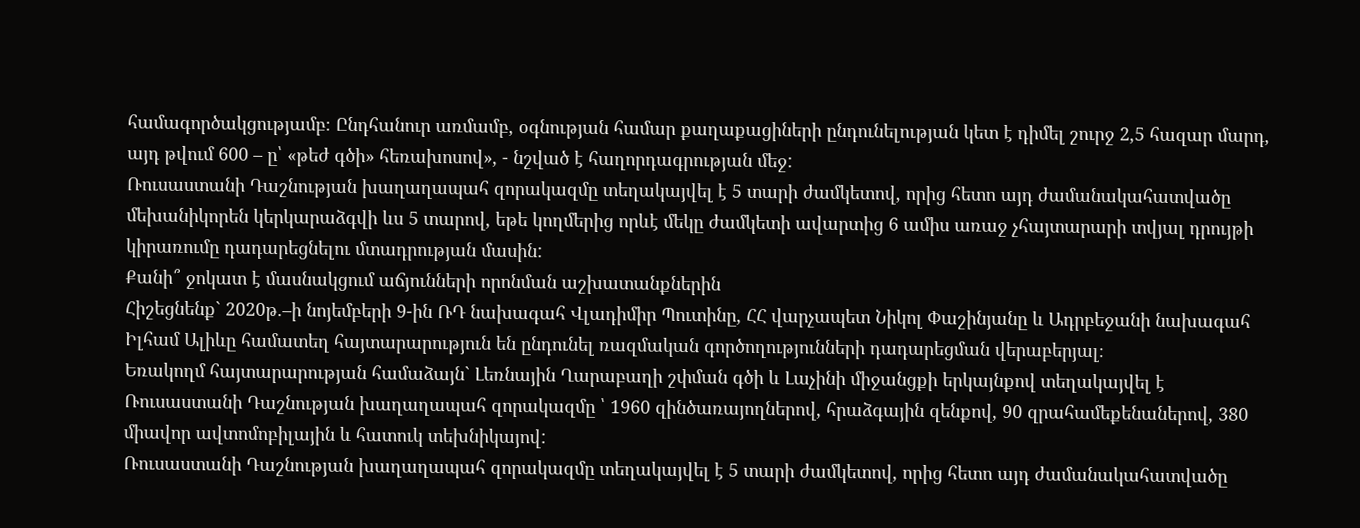համագործակցությամբ։ Ընդհանուր առմամբ, օգնության համար քաղաքացիների ընդունելության կետ է դիմել շուրջ 2,5 հազար մարդ, այդ թվում 600 – ը՝ «թեժ գծի» հեռախոսով», - նշված է հաղորդագրության մեջ:
Ռուսաստանի Դաշնության խաղաղապահ զորակազմը տեղակայվել է 5 տարի ժամկետով, որից հետո այդ ժամանակահատվածը մեխանիկորեն կերկարաձգվի ևս 5 տարով, եթե կողմերից որևէ մեկը ժամկետի ավարտից 6 ամիս առաջ չհայտարարի տվյալ դրույթի կիրառումը դադարեցնելու մտադրության մասին:
Քանի՞ ջոկատ է մասնակցում աճյունների որոնման աշխատանքներին
Հիշեցնենք` 2020թ.–ի նոյեմբերի 9-ին ՌԴ նախագահ Վլադիմիր Պուտինը, ՀՀ վարչապետ Նիկոլ Փաշինյանը և Ադրբեջանի նախագահ Իլհամ Ալիևը համատեղ հայտարարություն են ընդունել ռազմական գործողությունների դադարեցման վերաբերյալ։
Եռակողմ հայտարարության համաձայն` Լեռնային Ղարաբաղի շփման գծի և Լաչինի միջանցքի երկայնքով տեղակայվել է Ռուսաստանի Դաշնության խաղաղապահ զորակազմը ՝ 1960 զինծառայողներով, հրաձգային զենքով, 90 զրահամեքենաներով, 380 միավոր ավտոմոբիլային և հատուկ տեխնիկայով:
Ռուսաստանի Դաշնության խաղաղապահ զորակազմը տեղակայվել է 5 տարի ժամկետով, որից հետո այդ ժամանակահատվածը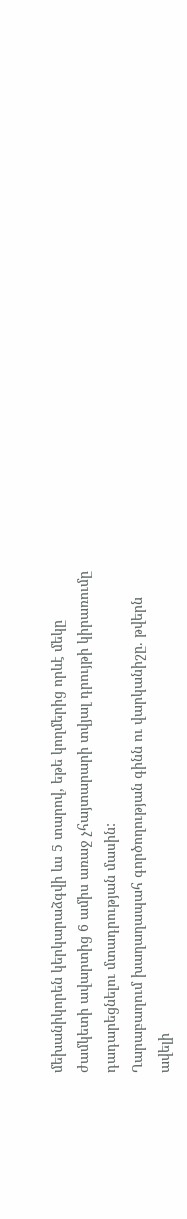մեխանիկորեն կերկարաձգվի ևս 5 տարով, եթե կողմերից որևէ մեկը ժամկետի ավարտից 6 ամիս առաջ չհայտարարի տվյալ դրույթի կիրառումը դադարեցնելու մտադրության մասին:
Ղարաբաղում խաղաղապահ գործողության գինն ու վարկանիշը. թվերն ավելի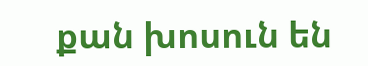քան խոսուն են